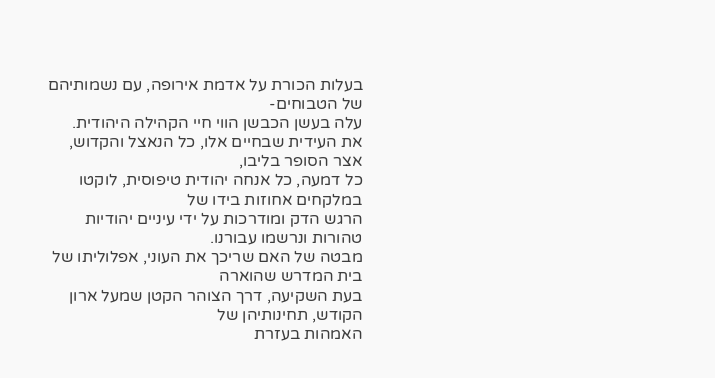בעלות הכורת על אדמת אירופה, עם נשמותיהם של הטבוחים-
עלה בעשן הכבשן הווי חיי הקהילה היהודית.
את העידית שבחיים אלו, כל הנאצל והקדוש, אצר הסופר בליבו,
כל דמעה, כל אנחה יהודית טיפוסית, לוקטו במלקחים אחוזות בידו של
הרגש הדק ומודרכות על ידי עיניים יהודיות טהורות ונרשמו עבורנו.
מבטה של האם שריכך את העוני, אפלוליתו של בית המדרש שהוארה
בעת השקיעה, דרך הצוהר הקטן שמעל ארון הקודש, תחינותיהן של
האמהות בעזרת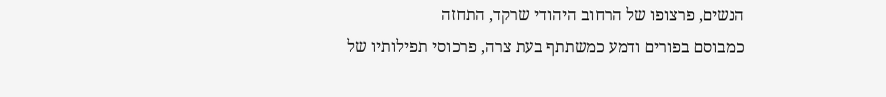הנשים, פרצופו של הרחוב היהודי שרקד, התחזה
כמבוסם בפורים ודמע כמשתתף בעת צרה, פרכוסי תפילותיו של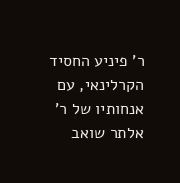ר' פיניע החסיד הקרלינאי, עם אנחותיו של ר' אלתר שואב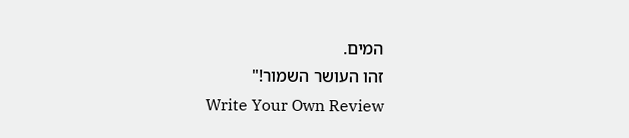המים.
זהו העושר השמור!"
Write Your Own Review